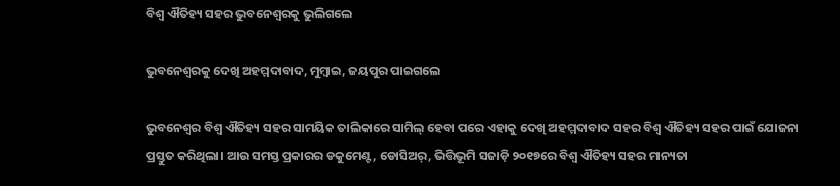ବିଶ୍ବ ଐତିହ୍ୟ ସହର ଭୁବନେଶ୍ବରକୁ ଭୁଲିଗଲେ

ଭୁବନେଶ୍ବରକୁ ଦେଖି ଅହମ୍ମଦାବାଦ, ମୁମ୍ବାଇ, ଜୟପୁର ପାଇଗଲେ

ଭୁବନେଶ୍ବର ବିଶ୍ବ ଐତିହ୍ୟ ସହର ସାମୟିକ ତାଲିକାରେ ସାମିଲ୍‌ ହେବା ପରେ ଏହାକୁ ଦେଖି ଅହମ୍ମଦାବାଦ ସହର ବିଶ୍ବ ଐତିହ୍ୟ ସହର ପାଇଁ ଯୋଜନା ପ୍ରସ୍ତୁତ କରିଥିଲା। ଆଉ ସମସ୍ତ ପ୍ରକାରର ଡକୁମେଣ୍ଟ, ଡୋସିଅର୍‌, ଭିତ୍ତିଭୂମି ସଜାଡ଼ି ୨୦୧୭ରେ ବିଶ୍ବ ଐତିହ୍ୟ ସହର ମାନ୍ୟତା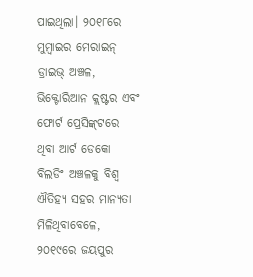ପାଇଥିଲା। ୨୦୧୮ରେ ମୁମ୍ବାଇର ମେରାଇନ୍ ଡ୍ରାଇଭ୍ ଅଞ୍ଚଳ, ଭିକ୍ଟୋରିଆନ କ୍ଲଷ୍ଟର ଏବଂ ଫୋର୍ଟ ପ୍ରେସିଙ୍କ୍‌ଟରେ ଥିବା ଆର୍ଟ ଡେକୋ ବିଲଡିଂ ଅଞ୍ଚଳକୁ ବିଶ୍ବ ଐତିହ୍ୟ ସହର ମାନ୍ୟତା ମିଳିଥିବାବେଳେ, ୨୦୧୯ରେ ଜୟପୁର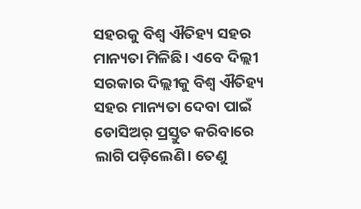ସହରକୁ ବିଶ୍ବ ଐତିହ୍ୟ ସହର ମାନ୍ୟତା ମିଳିଛି। ଏବେ ଦିଲ୍ଲୀ ସରକାର ଦିଲ୍ଲୀକୁ ବିଶ୍ବ ଐତିହ୍ୟ ସହର ମାନ୍ୟତା ଦେବା ପାଇଁ ଡୋସିଅର୍‌ ପ୍ରସ୍ତୁତ କରିବାରେ ଲାଗି ପଡ଼ିଲେଣି। ତେଣୁ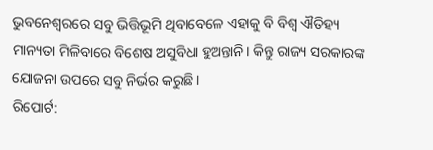ଭୁବନେଶ୍ବରରେ ସବୁ ଭିତ୍ତିଭୂମି ଥିବାବେଳେ ଏହାକୁ ବି ବିଶ୍ବ ଐତିହ୍ୟ ମାନ୍ୟତା ମିଳିବାରେ ବିଶେଷ ଅସୁବିଧା ହୁଅନ୍ତାନି। କିନ୍ତୁ ରାଜ୍ୟ ସରକାରଙ୍କ ଯୋଜନା ଉପରେ ସବୁ ନିର୍ଭର କରୁଛି।
ରିପୋର୍ଟ: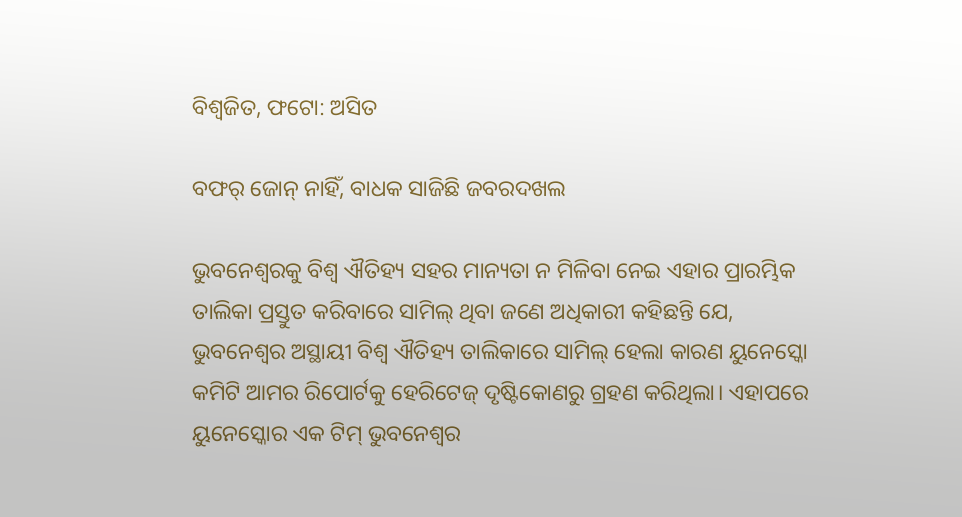ବିଶ୍ବଜିତ, ଫଟୋ: ଅସିତ

ବଫର୍ ଜୋନ୍ ନାହିଁ, ବାଧକ ସାଜିଛି ଜବରଦଖଲ

ଭୁବନେଶ୍ବରକୁ ବିଶ୍ବ ଐତିହ୍ୟ ସହର ମାନ୍ୟତା ନ ମିଳିବା ନେଇ ଏହାର ପ୍ରାରମ୍ଭିକ ତାଲିକା ପ୍ରସ୍ତୁତ କରିବାରେ ସାମିଲ୍‌ ଥିବା ଜଣେ ଅଧିକାରୀ କହିଛନ୍ତି ଯେ, ଭୁବନେଶ୍ବର ଅସ୍ଥାୟୀ ବିଶ୍ବ ଐତିହ୍ୟ ତାଲିକାରେ ସାମିଲ୍‌ ହେଲା କାରଣ ୟୁନେସ୍କୋ କମିଟି ଆମର ରିପୋର୍ଟକୁ ହେରିଟେଜ୍ ଦୃଷ୍ଟିକୋଣରୁ ଗ୍ରହଣ କରିଥିଲା। ଏହାପରେ ୟୁନେସ୍କୋର ଏକ ଟିମ୍ ଭୁବନେଶ୍ବର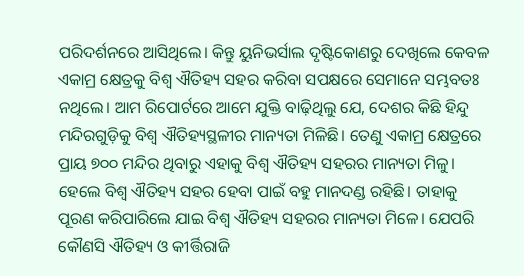ପରିଦର୍ଶନରେ ଆସିଥିଲେ। କିନ୍ତୁ ୟୁନିଭର୍ସାଲ ଦୃଷ୍ଟିକୋଣରୁ ଦେଖିଲେ କେବଳ ଏକାମ୍ର କ୍ଷେତ୍ରକୁ ବିଶ୍ବ ଐତିହ୍ୟ ସହର କରିବା ସପକ୍ଷରେ ସେମାନେ ସମ୍ଭବତଃ ନଥିଲେ। ଆମ ରିପୋର୍ଟରେ ଆମେ ଯୁକ୍ତି ବାଢ଼ିଥିଲୁ ଯେ, ଦେଶର କିଛି ହିନ୍ଦୁ ମନ୍ଦିରଗୁଡ଼ିକୁ ବିଶ୍ବ ଐତିହ୍ୟସ୍ଥଳୀର ମାନ୍ୟତା ମିଳିଛି। ତେଣୁ ଏକାମ୍ର କ୍ଷେତ୍ରରେ ପ୍ରାୟ ୭୦୦ ମନ୍ଦିର ଥିବାରୁ ଏହାକୁ ବିଶ୍ବ ଐତିହ୍ୟ ସହରର ମାନ୍ୟତା ମିଳୁ। ହେଲେ ବିଶ୍ବ ଐତିହ୍ୟ ସହର ହେବା ପାଇଁ ବହୁ ମାନଦଣ୍ଡ ରହିଛି। ତାହାକୁ ପୂରଣ କରିପାରିଲେ ଯାଇ ବିଶ୍ବ ଐତିହ୍ୟ ସହରର ମାନ୍ୟତା ମିଳେ। ଯେପରି କୌଣସି ଐତିହ୍ୟ ଓ କୀର୍ତ୍ତିରାଜି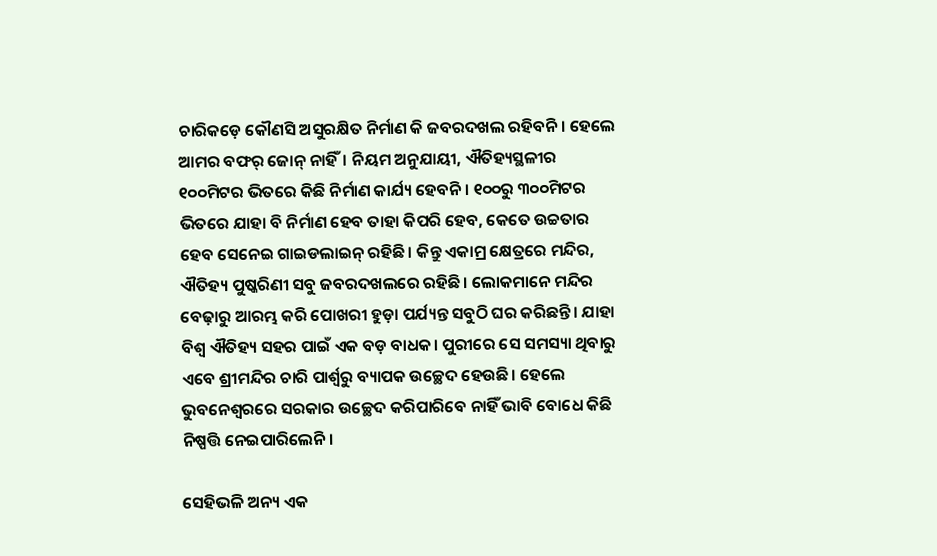ଚାରିକଡ଼େ କୌଣସି ଅସୁରକ୍ଷିତ ନିର୍ମାଣ କି ଜବରଦଖଲ ରହିବନି। ହେଲେ ଆମର ବଫର୍ ଜୋନ୍ ନାହିଁ। ନିୟମ ଅନୁଯାୟୀ, ଐତିହ୍ୟସ୍ଥଳୀର ୧୦୦ମିଟର ଭିତରେ କିଛି ନିର୍ମାଣ କାର୍ଯ୍ୟ ହେବନି। ୧୦୦ରୁ ୩୦୦ମିଟର ଭିତରେ ଯାହା ବି ନିର୍ମାଣ ହେବ ତାହା କିପରି ହେବ, କେତେ ଉଚ୍ଚତାର ହେବ ସେନେଇ ଗା‌ଇଡଲାଇନ୍ ରହିଛି। କିନ୍ତୁ ଏକାମ୍ର କ୍ଷେତ୍ରରେ ମନ୍ଦିର, ଐତିହ୍ୟ ପୁଷ୍କରିଣୀ ସବୁ ଜବରଦଖଲରେ ରହିଛି। ଲୋକମାନେ ମନ୍ଦିର ବେଢ଼ାରୁ ଆରମ୍ଭ କରି ପୋଖରୀ ହୁଡ଼ା ପର୍ଯ୍ୟନ୍ତ ସବୁଠି ଘର କରିଛନ୍ତି। ଯାହା ବିଶ୍ବ ଐତିହ୍ୟ ସହର ପାଇଁ ଏକ ବଡ଼ ବାଧକ। ପୁରୀରେ ସେ ସମସ୍ୟା ଥିବାରୁ ଏବେ ଶ୍ରୀମନ୍ଦିର ଚାରି ପାର୍ଶ୍ବରୁ ବ୍ୟାପକ ଉଚ୍ଛେଦ ହେଉଛି। ହେଲେ ଭୁବନେଶ୍ବରରେ ସରକାର ଉଚ୍ଛେଦ କରିପାରିବେ ନାହିଁ ଭାବି ବୋଧେ କିଛି ନିଷ୍ପତ୍ତି ନେଇପାରିଲେନି।

ସେହିଭଳି ଅନ୍ୟ ଏକ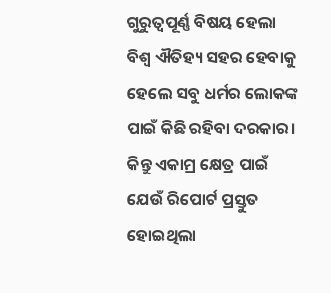ଗୁରୁତ୍ବପୂର୍ଣ୍ଣ ବିଷୟ ହେଲା ବିଶ୍ବ ଐତିହ୍ୟ ସହର ହେବାକୁ ହେଲେ ସବୁ ଧର୍ମର ଲୋକଙ୍କ ପାଇଁ କିଛି ରହିବା ଦରକାର। କିନ୍ତୁ ଏକାମ୍ର କ୍ଷେତ୍ର ପାଇଁ ଯେଉଁ ରିପୋର୍ଟ ପ୍ରସ୍ତୁତ ହୋଇଥିଲା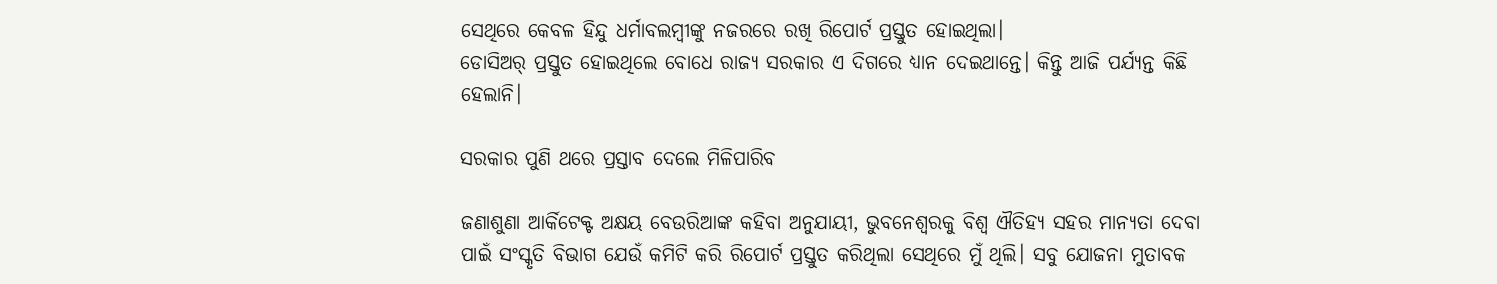ସେଥିରେ କେବଳ ହିନ୍ଦୁ ଧର୍ମାବଲମ୍ବୀଙ୍କୁ ନଜରରେ ରଖି ରିପୋର୍ଟ ପ୍ରସ୍ତୁତ ହୋଇଥିଲା।
ଡୋସିଅର୍ ପ୍ରସ୍ତୁତ ହୋଇଥିଲେ ବୋଧେ ରାଜ୍ୟ ସରକାର ଏ ଦିଗରେ ଧ୍ୟାନ ଦେଇଥାନ୍ତେ। କିନ୍ତୁ ଆଜି ପର୍ଯ୍ୟନ୍ତ କିଛି ହେଲାନି।

ସରକାର ପୁଣି ଥରେ ପ୍ରସ୍ତାବ ଦେଲେ ମିଳିପାରିବ

ଜଣାଶୁଣା ଆର୍କିଟେକ୍ଟ ଅକ୍ଷୟ ବେଉରିଆଙ୍କ କହିବା ଅନୁଯାୟୀ, ଭୁବନେଶ୍ବରକୁ ବିଶ୍ବ ଐତିହ୍ୟ ସହର ମାନ୍ୟତା ଦେବା ପାଇଁ ସଂସ୍କୃତି ବିଭାଗ ଯେଉଁ କମିଟି କରି ରିପୋର୍ଟ ପ୍ରସ୍ତୁତ କରିଥିଲା ସେଥିରେ ମୁଁ ଥିଲି। ସବୁ ଯୋଜନା ମୁତାବକ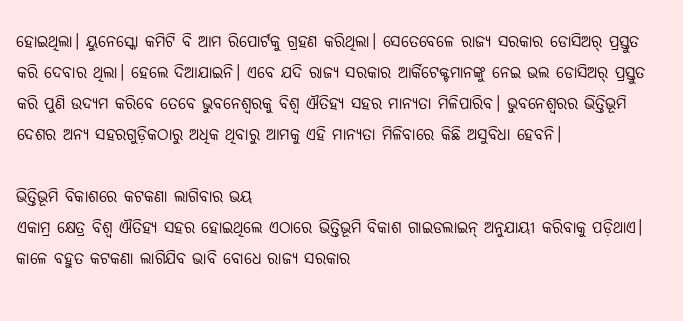ହୋଇଥିଲା। ୟୁନେସ୍କୋ କମିଟି ବି ଆମ ରିପୋର୍ଟକୁ ଗ୍ରହଣ କରିଥିଲା। ସେତେବେଳେ ରାଜ୍ୟ ସରକାର ଡୋସିଅର୍ ପ୍ରସ୍ତୁତ କରି ଦେବାର ଥିଲା। ହେଲେ ଦିଆଯାଇନି। ଏବେ ଯଦି ରାଜ୍ୟ ସରକାର ଆର୍କିଟେକ୍ଟମାନଙ୍କୁ ନେଇ ଭଲ ଡୋସିଅର୍‌ ପ୍ରସ୍ତୁତ କରି ପୁଣି ଉଦ୍ୟମ କରିବେ ତେବେ ଭୁବନେଶ୍ବରକୁ ବିଶ୍ବ ଐତିହ୍ୟ ସହର ମାନ୍ୟତା ମିଳିପାରିବ। ଭୁବନେଶ୍ବରର ଭିତ୍ତିଭୂମି ଦେଶର ଅନ୍ୟ ସହରଗୁଡ଼ିକଠାରୁ ଅଧିକ ଥିବାରୁ ଆମକୁ ଏହି ମାନ୍ୟତା ମିଳିବାରେ କିଛି ଅସୁବିଧା ହେବନି।

ଭିତ୍ତିଭୂମି ବିକାଶରେ କଟକଣା ଲାଗିବାର ଭୟ
ଏକାମ୍ର କ୍ଷେତ୍ର ବିଶ୍ବ ଐତିହ୍ୟ ସହର ହୋଇଥିଲେ ଏଠାରେ ଭିତ୍ତିଭୂମି ବିକାଶ ଗାଇଡଲାଇନ୍ ଅନୁଯାୟୀ କରିବାକୁ ପଡ଼ିଥାଏ। କାଳେ ବହୁତ କଟକଣା ଲାଗିଯିବ ଭାବି ବୋଧେ ରାଜ୍ୟ ସରକାର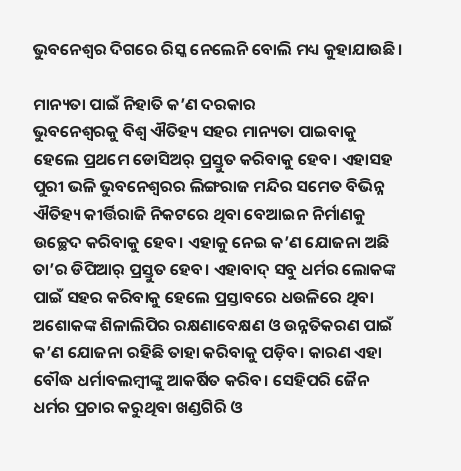ଭୁବନେଶ୍ବର ଦିଗରେ ରିସ୍କ ନେଲେନି ବୋଲି ମଧ୍ୟ କୁହାଯାଉଛି।

ମାନ୍ୟତା ପାଇଁ ନିହାତି କ’ଣ ଦରକାର
ଭୁବନେଶ୍ବରକୁ ବିଶ୍ବ ଐତିହ୍ୟ ସହର ମାନ୍ୟତା ପାଇବାକୁ ହେଲେ ପ୍ରଥମେ ଡୋସିଅର୍ ପ୍ରସ୍ତୁତ କରିବାକୁ ହେବ। ଏହାସହ ପୁରୀ ଭଳି ଭୁବନେଶ୍ବରର ଲିଙ୍ଗରାଜ ମନ୍ଦିର ସମେତ ବିଭିନ୍ନ ଐତିହ୍ୟ କୀର୍ତ୍ତିରାଜି ନିକଟରେ ଥିବା ବେଆଇନ ନିର୍ମାଣକୁ ଉଚ୍ଛେଦ କରିବାକୁ ହେବ। ଏହାକୁ ନେଇ କ’ଣ ଯୋଜନା ଅଛି ତା’ର ଡିପିଆର୍‌ ପ୍ରସ୍ତୁତ ହେବ। ଏହାବା‌ଦ୍ ସବୁ ଧର୍ମର ଲୋକଙ୍କ ପାଇଁ ସହର କରିବାକୁ ହେଲେ ପ୍ରସ୍ତାବରେ ଧଉଳିରେ ଥିବା ଅଶୋକଙ୍କ ଶିଳାଲିପିର ରକ୍ଷଣାବେକ୍ଷଣ ଓ ଉନ୍ନତିକରଣ ପାଇଁ କ’ଣ ଯୋଜନା ରହିଛି ତାହା କରିବାକୁ ପଡ଼ିବ। କାରଣ ଏହା ବୌଦ୍ଧ ଧର୍ମାବଲମ୍ବୀଙ୍କୁ ଆକର୍ଷିତ କରିବ। ସେହିପରି ଜୈନ ଧର୍ମର ପ୍ରଚାର କରୁଥିବା ଖଣ୍ଡଗିରି ଓ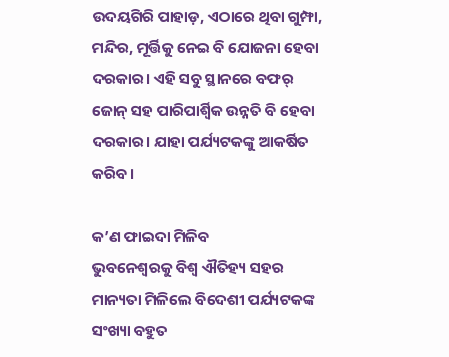ଉଦୟଗିରି ପାହାଡ଼, ଏଠାରେ ଥିବା ଗୁମ୍ଫା, ମନ୍ଦିର, ମୂର୍ତ୍ତିକୁ ନେଇ ବି ଯୋଜନା ହେବା ଦରକାର। ଏହି ସବୁ ସ୍ଥାନରେ ବଫର୍‌ ଜୋନ୍ ସହ ପାରିପାର୍ଶ୍ବିକ ଉନ୍ନତି ବି ହେବା ଦରକାର। ଯାହା ପର୍ଯ୍ୟଟକଙ୍କୁ ଆକର୍ଷିତ କରିବ।

କ’ଣ ଫାଇଦା ମିଳିବ
ଭୁବନେଶ୍ବରକୁ ବିଶ୍ବ ଐତିହ୍ୟ ସହର ମାନ୍ୟତା ମିଳିଲେ ବିଦେଶୀ ପର୍ଯ୍ୟଟକଙ୍କ ସଂଖ୍ୟା ବହୁତ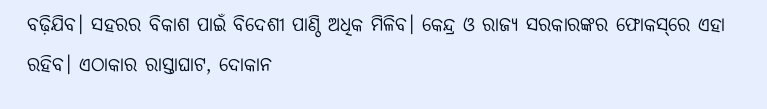ବଢ଼ିଯିବ। ସହରର ବିକାଶ ପାଇଁ ବିଦେଶୀ ପାଣ୍ଠି ଅଧିକ ମିଳିବ। କେନ୍ଦ୍ର ଓ ରାଜ୍ୟ ସରକାରଙ୍କର ଫୋକସ୍‌ରେ ଏହା ରହିବ। ଏଠାକାର ରାସ୍ତାଘାଟ, ଦୋକାନ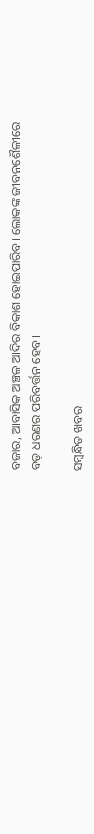ବଜାର, ଆବାସିକ ଅଞ୍ଚଳ ଆଦିର ବିକାଶ ହୋଇପାରିବ। ଲୋକଙ୍କ ଜୀବନଶୈଳୀରେ ବଡ଼ ଧରଣର ପରିବର୍ତ୍ତନ ହେବ।

ସମ୍ବନ୍ଧିତ ଖବର